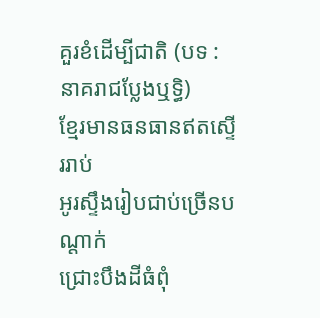គួរខំដើម្បីជាតិ (បទ : នាគរាជប្លែងឬទ្ធិ)
ខ្មែរមានធនធានឥតស្ទើររាប់
អូរស្ទឹងរៀបជាប់ច្រើនបណ្តាក់
ជ្រោះបឹងដីធំពុំ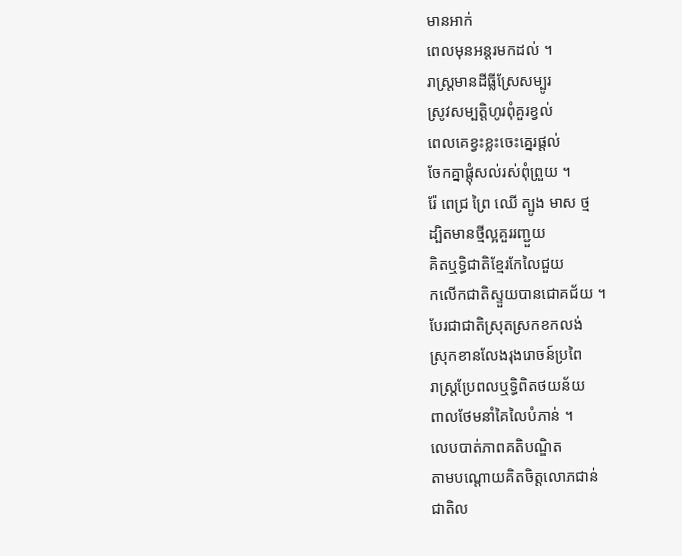មានអាក់
ពេលមុនអន្តរមកដល់ ។
រាស្រ្តមានដីធ្លីស្រែសម្បូរ
ស្រូវសម្បត្តិហូរពុំគួរខ្វល់
ពេលគេខ្វះខ្លះចេះគ្នេរផ្តល់
ចែកគ្នាផ្តុំសល់រស់ពុំព្រួយ ។
រ៉ែ ពេជ្រ ព្រៃ ឈើ ត្បូង មាស ថ្ម
ដ្បិតមានថ្មីល្អគួររញ្ជួយ
គិតឬទ្ធិជាតិខ្មែរកែលៃជួយ
កលើកជាតិស្ទួយបានជោគជ័យ ។
បែរជាជាតិស្រុតស្រកខកលង់
ស្រុកខានលែងរុងរោចន៍ប្រពៃ
រាស្រ្តប្រែពលឬទ្ធិពិតថយន័យ
ពាលថែមនាំគៃលៃបំភាន់ ។
លេបបាត់ភាពគតិបណ្ឌិត
តាមបណ្តោយគិតចិត្តលោភជាន់
ជាតិល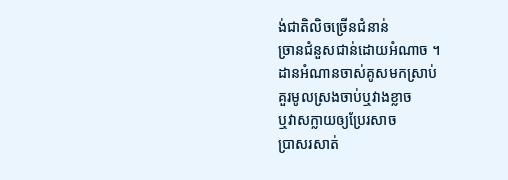ង់ជាតិលិចច្រើនជំនាន់
ច្រានជំនួសជាន់ដោយអំណាច ។
ដានអំណានចាស់គូសមកស្រាប់
គួរមូលស្រងចាប់ឬវាងខ្លាច
ឬវាសក្លាយឲ្យប្រែរសាច
ប្រាសរសាត់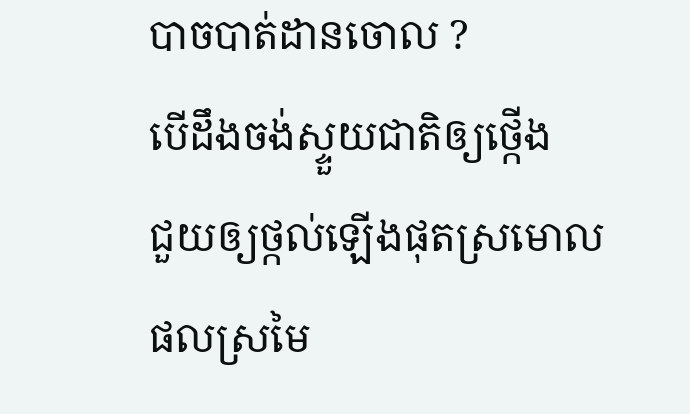បាចបាត់ដានចោល ?
បើដឹងចង់ស្ទួយជាតិឲ្យថ្កើង
ជួយឲ្យថ្កល់ឡើងផុតស្រមោល
ផលស្រមៃ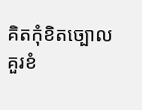គិតកុំខិតច្បោល
គួរខំ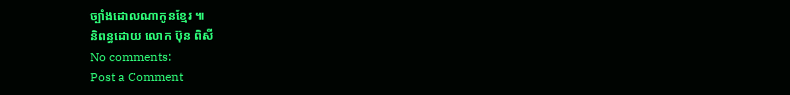ច្បាំងដោលណាកូនខ្មែរ ៕
និពន្ធដោយ លោក ប៊ុន ពិសី
No comments:
Post a Comment